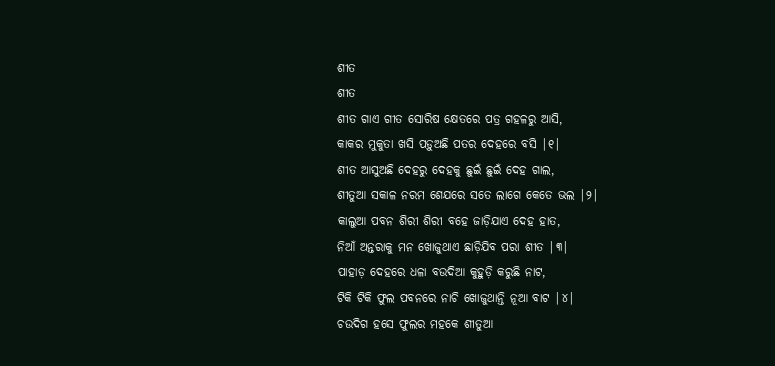ଶୀତ
ଶୀତ
ଶୀତ ଗାଏ ଗୀତ ସୋରିଷ କ୍ଷେତରେ ପତ୍ର ଗହଳରୁ ଆସି,
କାକର ମୁକୁତା ଖସି ପଡ଼ୁଅଛି ପତର ଦେହରେ ବସି |୧|
ଶୀତ ଆସୁଅଛି ଦେହରୁ ଦେହକୁ ଛୁଇଁ ଛୁଇଁ ଦେହ ଗାଲ,
ଶୀତୁଆ ସକାଳ ନରମ ଶେଯରେ ସତେ ଲାଗେ କେତେ ଭଲ |୨|
କାଲୁଆ ପବନ ଶିରୀ ଶିରୀ ବହେ ଜାଡ଼ିଯାଏ ଦେହ ହାତ,
ନିଆଁ ଅନ୍ତରାକୁ ମନ ଖୋଜୁଥାଏ ଛାଡ଼ିଯିବ ପରା ଶୀତ |୩|
ପାହାଡ଼ ଦେହରେ ଧଳା ବଉଦିଆ କୁହୁଡ଼ି କରୁଛି ନାଟ,
ଟିକି ଟିକି ଫୁଲ ପବନରେ ନାଚି ଖୋଜୁଥାନ୍ତି ନୂଆ ବାଟ |୪|
ଚଉଦିଗ ହସେ ଫୁଲର ମହକେ ଶୀତୁଆ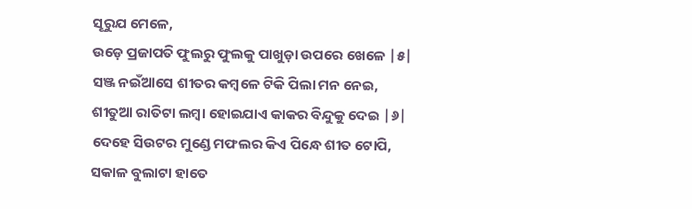ସୂରୁଯ ମେଳେ,
ଉଡ଼େ ପ୍ରଜାପତି ଫୁଲରୁ ଫୁଲକୁ ପାଖୁଡ଼ା ଉପରେ ଖେଳେ |୫|
ସଞ୍ଜ ନଇଁଆସେ ଶୀତର କମ୍ବଳେ ଟିକି ପିଲା ମନ ନେଇ,
ଶୀତୁଆ ରାତିଟା ଲମ୍ବା ହୋଇଯାଏ କାକର ବିନ୍ଦୁକୁ ଦେଇ |୬|
ଦେହେ ସିଉଟର ମୁଣ୍ଡେ ମଫଲର କିଏ ପିନ୍ଧେ ଶୀତ ଟୋପି,
ସକାଳ ବୁଲାଟା ହାତେ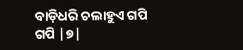ବାଡ଼ିଧରି ଚଲାହୁଏ ଗପି ଗପି |୭|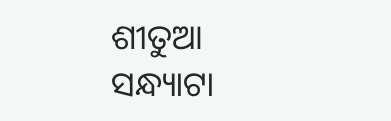ଶୀତୁଆ ସନ୍ଧ୍ୟାଟା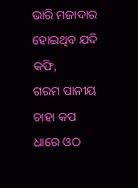ଭାରି ମଜାଦାର ହୋଇଥିବ ଯଦି କଫି,
ଗରମ ପାନୀୟ ଚାହା କପ ଧାରେ ଓଠ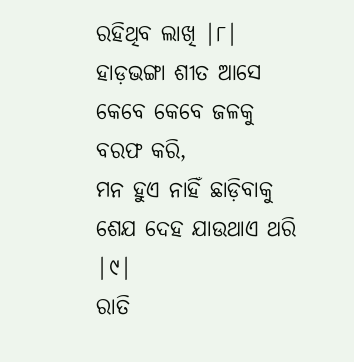ରହିଥିବ ଲାଖି |୮|
ହାଡ଼ଭଙ୍ଗା ଶୀତ ଆସେ କେବେ କେବେ ଜଳକୁ ବରଫ କରି,
ମନ ହୁଏ ନାହିଁ ଛାଡ଼ିବାକୁ ଶେଯ ଦେହ ଯାଉଥାଏ ଥରି |୯|
ରାତି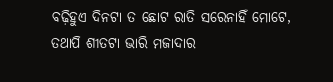ବଢ଼ିହୁଏ ଦିନଟା ତ ଛୋଟ ରାତି ସରେନାହିଁ ମୋଟେ,
ତଥାପି ଶୀତଟା ଭାରି ମଜାଦାର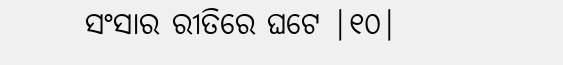ସଂସାର ରୀତିରେ ଘଟେ |୧୦|